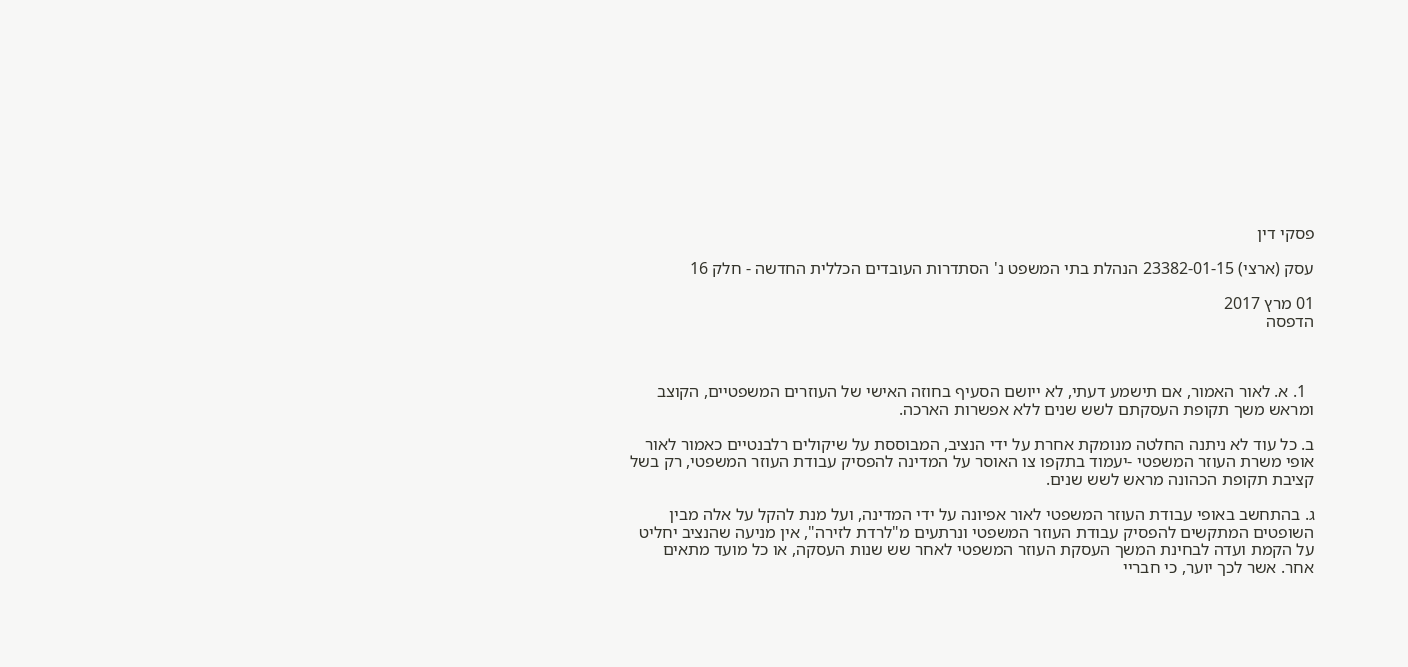פסקי דין

עסק (ארצי) 23382-01-15 הנהלת בתי המשפט נ' הסתדרות העובדים הכללית החדשה - חלק 16

01 מרץ 2017
הדפסה



  1. א. לאור האמור, אם תישמע דעתי, לא ייושם הסעיף בחוזה האישי של העוזרים המשפטיים, הקוצב ומראש משך תקופת העסקתם לשש שנים ללא אפשרות הארכה.

ב. כל עוד לא ניתנה החלטה מנומקת אחרת על ידי הנציב, המבוססת על שיקולים רלבנטיים כאמור לאור אופי משרת העוזר המשפטי -יעמוד בתקפו צו האוסר על המדינה להפסיק עבודת העוזר המשפטי, רק בשל קציבת תקופת הכהונה מראש לשש שנים.

ג. בהתחשב באופי עבודת העוזר המשפטי לאור אפיונה על ידי המדינה, ועל מנת להקל על אלה מבין השופטים המתקשים להפסיק עבודת העוזר המשפטי ונרתעים מ"לרדת לזירה", אין מניעה שהנציב יחליט על הקמת ועדה לבחינת המשך העסקת העוזר המשפטי לאחר שש שנות העסקה, או כל מועד מתאים אחר. אשר לכך יוער, כי חבריי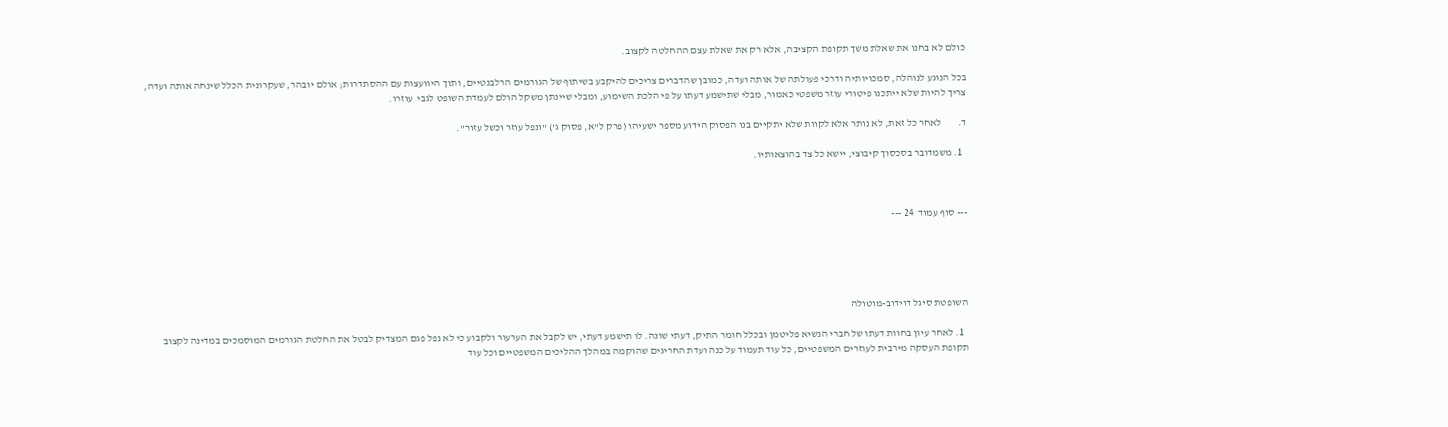כולם לא בחנו את שאלת משך תקופת הקציבה, אלא רק את שאלת עצם ההחלטה לקצוב.

בכל הנוגע לנוהלה, סמכויותיה ודרכי פעולתה של אותה ועדה, כמובן שהדברים צריכים להיקבע בשיתוף של הגורמים הרלבנטיים, ותוך היוועצות עם ההסתדרות; אולם יובהר, שעקרונית הכלל שינחה אותה ועדה, צריך להיות שלא ייתכנו פיטורי עוזר משפטי כאמור, מבלי שתישמע דעתו על פי הלכת השימוע, ומבלי שיינתן משקל הולם לעמדת השופט לגבי  עוזרו.

ד.        לאחר כל זאת, לא נותר אלא לקוות שלא יתקיים בנו הפסוק הידוע מספר ישעיהו (פרק ל"א, פסוק ג') "ונפל עוזר וכשל עזור".

  1. משמדובר בסכסוך קיבוצי, יישא כל צד בהוצאותיו.



--- סוף עמוד  24 ---





השופטת סיגל דוידוב-מוטולה

  1. לאחר עיון בחוות דעתו של חברי הנשיא פליטמן ובכלל חומר התיק, דעתי שונה. לו תישמע דעתי, יש לקבל את הערעור ולקבוע כי לא נפל פגם המצדיק לבטל את החלטת הגורמים המוסמכים במדינה לקצוב תקופת העסקה מירבית לעוזרים המשפטיים, כל עוד תעמוד על כנה ועדת החריגים שהוקמה במהלך ההליכים המשפטיים וכל עוד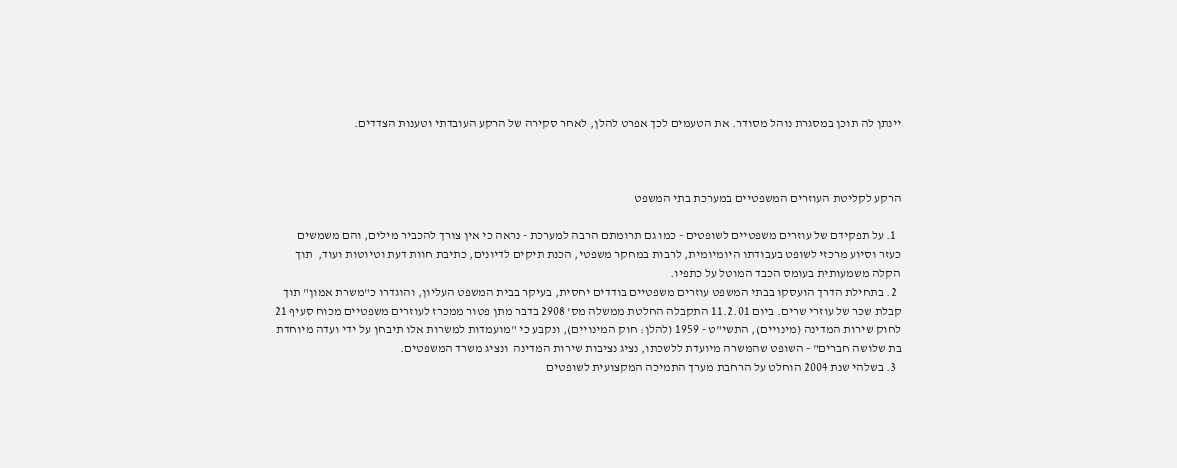יינתן לה תוכן במסגרת נוהל מסודר. את הטעמים לכך אפרט להלן, לאחר סקירה של הרקע העובדתי וטענות הצדדים.



הרקע לקליטת העוזרים המשפטיים במערכת בתי המשפט

  1. על תפקידם של עוזרים משפטיים לשופטים - כמו גם תרומתם הרבה למערכת - נראה כי אין צורך להכביר מילים, והם משמשים כעזר וסיוע מרכזי לשופט בעבודתו היומיומית, לרבות במחקר משפטי, הכנת תיקים לדיונים, כתיבת חוות דעת וטיוטות ועוד,  תוך הקלה משמעותית בעומס הכבד המוטל על כתפיו.
  2. בתחילת הדרך הועסקו בבתי המשפט עוזרים משפטיים בודדים יחסית, בעיקר בבית המשפט העליון, והוגדרו כ"משרת אמון" תוך קבלת שכר של עוזרי שרים. ביום 11.2.01 התקבלה החלטת ממשלה מס' 2908 בדבר מתן פטור ממכרז לעוזרים משפטיים מכוח סעיף 21 לחוק שירות המדינה (מינויים), התשי"ט - 1959 (להלן: חוק המינויים), ונקבע כי "מועמדות למשרות אלו תיבחן על ידי ועדה מיוחדת בת שלושה חברים" - השופט שהמשרה מיועדת ללשכתו, נציג נציבות שירות המדינה  ונציג משרד המשפטים.
  3. בשלהי שנת 2004 הוחלט על הרחבת מערך התמיכה המקצועית לשופטים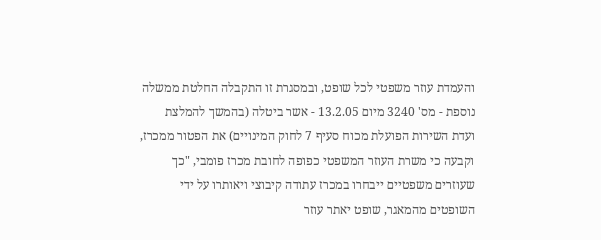והעמדת עוזר משפטי לכל שופט, ובמסגרת זו התקבלה החלטת ממשלה נוספת - מס' 3240 מיום 13.2.05 - אשר ביטלה (בהמשך להמלצת ועדת השירות הפועלת מכוח סעיף 7 לחוק המינויים) את הפטור ממכרז, וקבעה כי משרת העוזר המשפטי כפופה לחובת מכרז פומבי, "כך שעוזרים משפטיים ייבחרו במכרז עתודה קיבוצי ויאותרו על ידי השופטים מהמאגר, שופט יאתר עוזר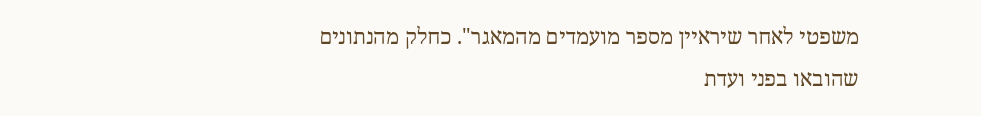משפטי לאחר שיראיין מספר מועמדים מהמאגר". כחלק מהנתונים שהובאו בפני ועדת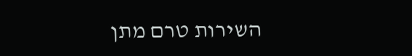השירות טרם מתן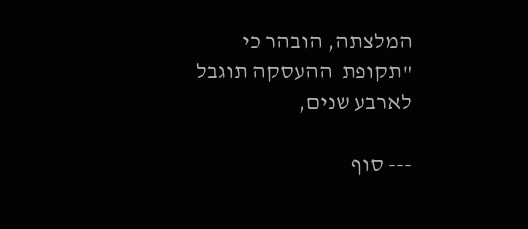המלצתה, הובהר כי "תקופת  ההעסקה תוגבל לארבע שנים,

--- סוף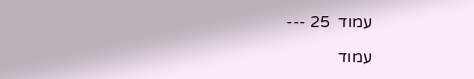עמוד  25 ---

עמוד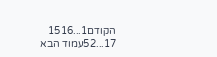הקודם1...1516
17...52עמוד הבא